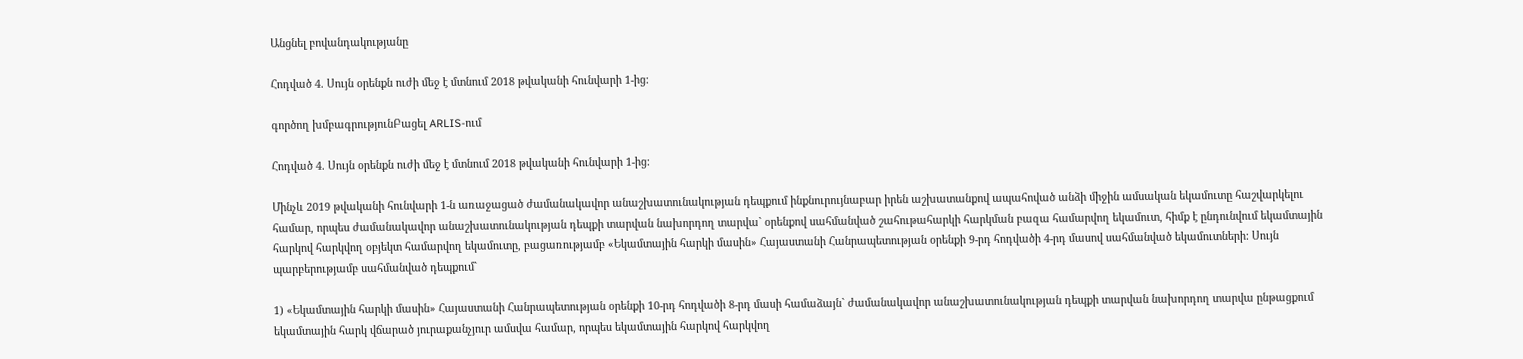Անցնել բովանդակությանը

Հոդված 4. Սույն օրենքն ուժի մեջ է մտնում 2018 թվականի հունվարի 1-ից:

գործող խմբագրությունԲացել ARLIS-ում

Հոդված 4. Սույն օրենքն ուժի մեջ է մտնում 2018 թվականի հունվարի 1-ից:

Մինչև 2019 թվականի հունվարի 1-ն առաջացած ժամանակավոր անաշխատունակության դեպքում ինքնուրույնաբար իրեն աշխատանքով ապահոված անձի միջին ամսական եկամուտը հաշվարկելու համար, որպես ժամանակավոր անաշխատունակության դեպքի տարվան նախորդող տարվա` օրենքով սահմանված շահութահարկի հարկման բազա համարվող եկամուտ, հիմք է ընդունվում եկամտային հարկով հարկվող օբյեկտ համարվող եկամուտը, բացառությամբ «Եկամտային հարկի մասին» Հայաստանի Հանրապետության օրենքի 9-րդ հոդվածի 4-րդ մասով սահմանված եկամուտների: Սույն պարբերությամբ սահմանված դեպքում`

1) «Եկամտային հարկի մասին» Հայաստանի Հանրապետության օրենքի 10-րդ հոդվածի 8-րդ մասի համաձայն` ժամանակավոր անաշխատունակության դեպքի տարվան նախորդող տարվա ընթացքում եկամտային հարկ վճարած յուրաքանչյուր ամսվա համար, որպես եկամտային հարկով հարկվող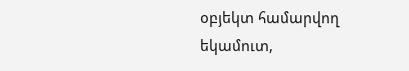օբյեկտ համարվող եկամուտ,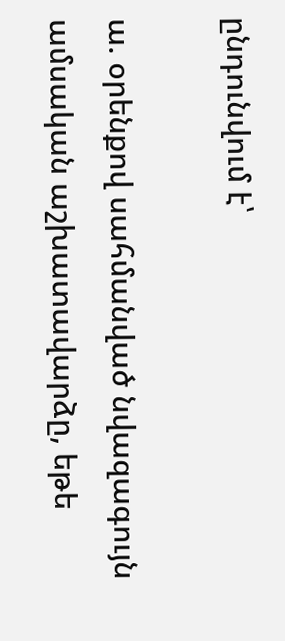ընդունվում է՝

ա. օրենքով սահմանված նվազագույն ամսական աշխատավարձը, եթե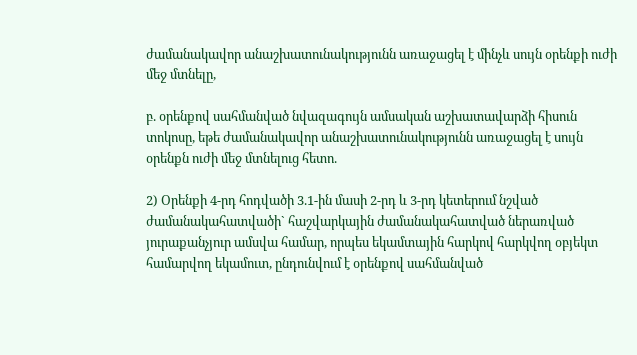ժամանակավոր անաշխատունակությունն առաջացել է մինչև սույն օրենքի ուժի մեջ մտնելը,

բ. օրենքով սահմանված նվազագույն ամսական աշխատավարձի հիսուն տոկոսը, եթե ժամանակավոր անաշխատունակությունն առաջացել է սույն օրենքն ուժի մեջ մտնելուց հետո.

2) Օրենքի 4-րդ հոդվածի 3.1-ին մասի 2-րդ և 3-րդ կետերում նշված ժամանակահատվածի` հաշվարկային ժամանակահատված ներառված յուրաքանչյուր ամսվա համար, որպես եկամտային հարկով հարկվող օբյեկտ համարվող եկամուտ, ընդունվում է օրենքով սահմանված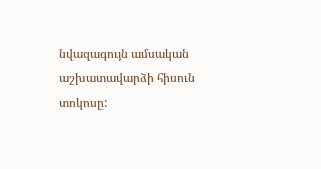նվազագույն ամսական աշխատավարձի հիսուն տոկոսը: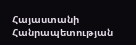Հայաստանի Հանրապետության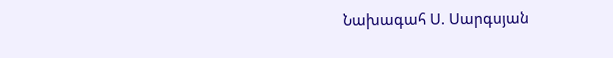Նախագահ Ս. Սարգսյան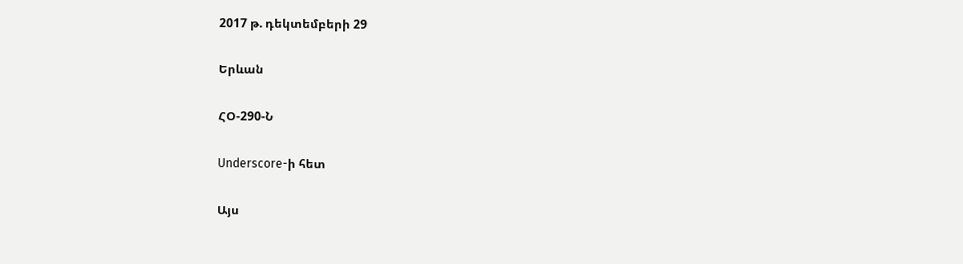2017 թ. դեկտեմբերի 29

Երևան

ՀՕ-290-Ն

Underscore-ի հետ

Այս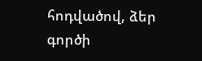հոդվածով, ձեր գործի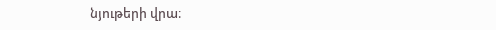նյութերի վրա։